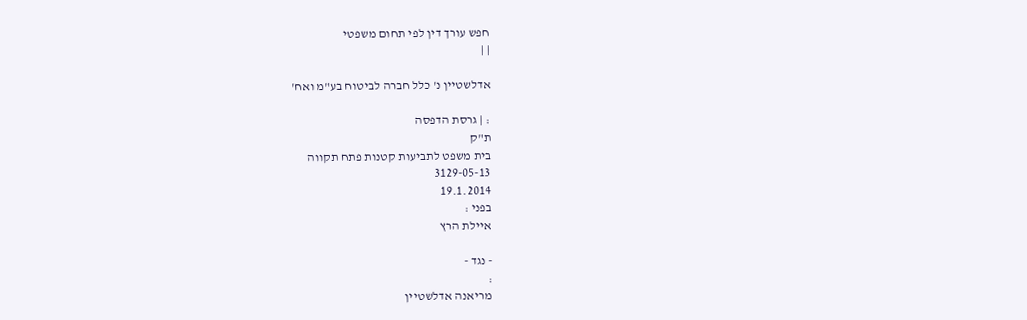חפש עורך דין לפי תחום משפטי
| |

אדלשטיין נ' כלל חברה לביטוח בע"מ ואח'

: | גרסת הדפסה
ת"ק
בית משפט לתביעות קטנות פתח תקווה
3129-05-13
19.1.2014
בפני :
איילת הרץ

- נגד -
:
מריאנה אדלשטיין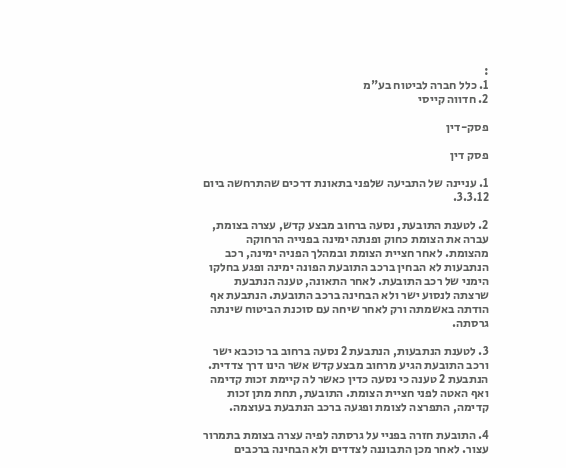:
1. כלל חברה לביטוח בע"מ
2. חדווה קייסי

פסק-דין

פסק דין

1. עניינה של התביעה שלפני בתאונת דרכים שהתרחשה ביום 3.3.12.

2. לטענת התובעת, נסעה ברחוב מבצע קדש, עצרה בצומת, עברה את הצומת כחוק ופנתה ימינה בפנייה הרחוקה מהצומת. לאחר חציית הצומת ובמהלך הפניה ימינה, רכב הנתבעות לא הבחין ברכב התובעת הפונה ימינה ופגע בחלקו הימני של רכב התובעת. לאחר התאונה, טענה הנתבעת שרצתה לנסוע ישר ולא הבחינה ברכב התובעת. הנתבעת אף הודתה באשמתה ורק לאחר שיחה עם סוכנת הביטוח שינתה גרסתה.

3. לטענת הנתבעות, הנתבעת 2 נסעה ברחוב בר כוכבא ישר ורכב התובעת הגיע מרחוב מבצע קדש אשר הינו דרך צדדית. הנתבעת 2 טענה כי נסעה כדין כאשר לה קיימת זכות קדימה ואף האטה לפני חציית הצומת. התובעת, תחת מתן זכות קדימה, התפרצה לצומת ופגעה ברכב הנתבעת בעוצמה.

4. התובעת חזרה בפניי על גרסתה לפיה עצרה בצומת בתמרור עצור. לאחר מכן התבוננה לצדדים ולא הבחינה ברכבים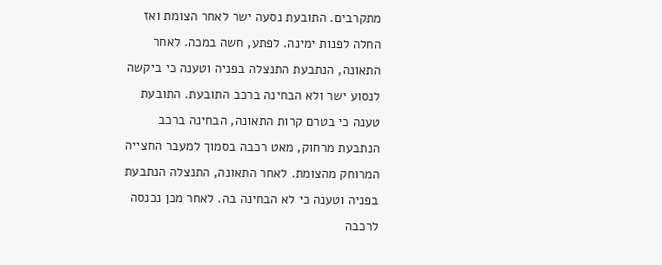מתקרבים. התובעת נסעה ישר לאחר הצומת ואז החלה לפנות ימינה. לפתע, חשה במכה. לאחר התאונה, הנתבעת התנצלה בפניה וטענה כי ביקשה לנסוע ישר ולא הבחינה ברכב התובעת. התובעת טענה כי בטרם קרות התאונה, הבחינה ברכב הנתבעת מרחוק, מאט רכבה בסמוך למעבר החצייה המרוחק מהצומת. לאחר התאונה, התנצלה הנתבעת בפניה וטענה כי לא הבחינה בה. לאחר מכן נכנסה לרכבה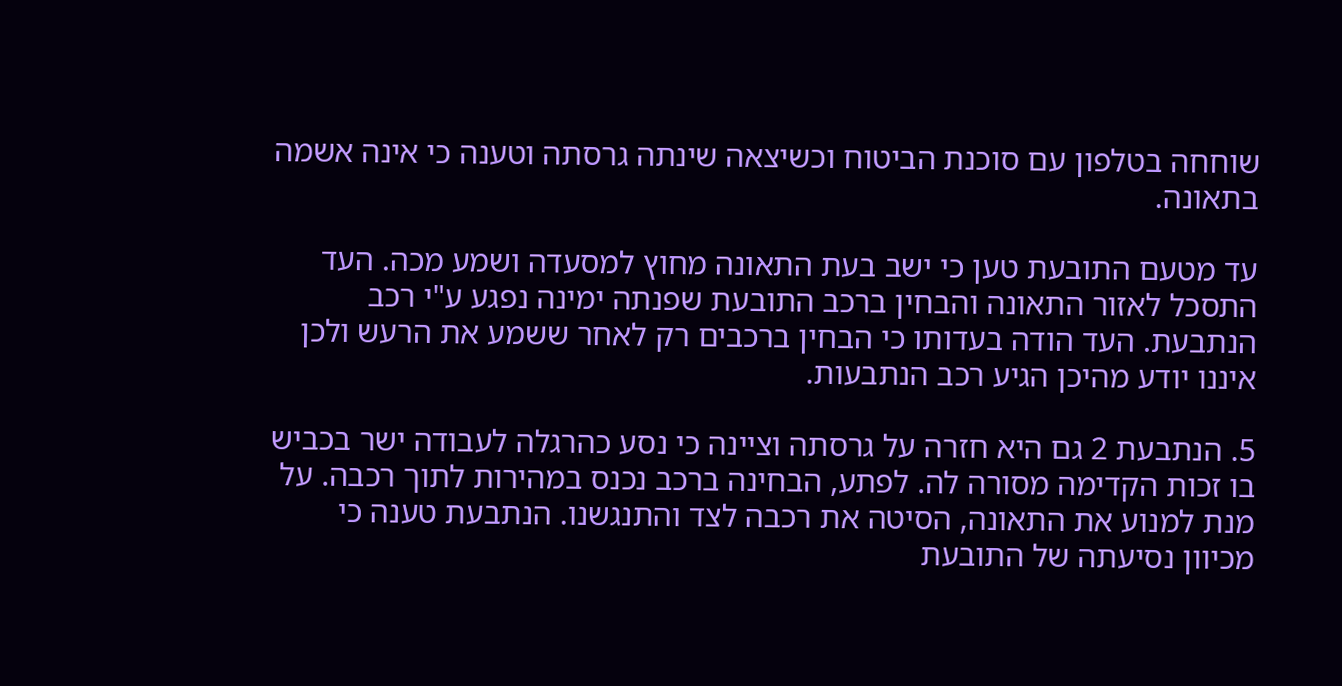שוחחה בטלפון עם סוכנת הביטוח וכשיצאה שינתה גרסתה וטענה כי אינה אשמה בתאונה.

עד מטעם התובעת טען כי ישב בעת התאונה מחוץ למסעדה ושמע מכה. העד התסכל לאזור התאונה והבחין ברכב התובעת שפנתה ימינה נפגע ע"י רכב הנתבעת. העד הודה בעדותו כי הבחין ברכבים רק לאחר ששמע את הרעש ולכן איננו יודע מהיכן הגיע רכב הנתבעות.

5. הנתבעת 2 גם היא חזרה על גרסתה וציינה כי נסע כהרגלה לעבודה ישר בכביש בו זכות הקדימה מסורה לה. לפתע, הבחינה ברכב נכנס במהירות לתוך רכבה. על מנת למנוע את התאונה, הסיטה את רכבה לצד והתנגשנו. הנתבעת טענה כי מכיוון נסיעתה של התובעת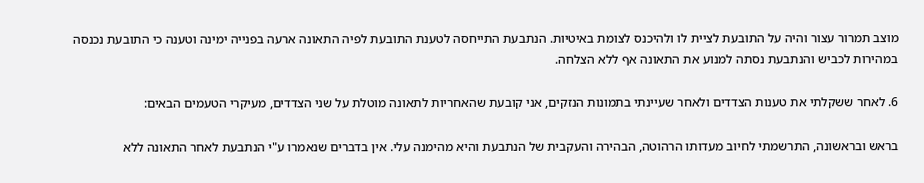מוצב תמרור עצור והיה על התובעת לציית לו ולהיכנס לצומת באיטיות. הנתבעת התייחסה לטענת התובעת לפיה התאונה ארעה בפנייה ימינה וטענה כי התובעת נכנסה במהירות לכביש והנתבעת נסתה למנוע את התאונה אף ללא הצלחה.

6. לאחר ששקלתי את טענות הצדדים ולאחר שעיינתי בתמונות הנזקים, אני קובעת שהאחריות לתאונה מוטלת על שני הצדדים, מעיקרי הטעמים הבאים:

בראש ובראשונה, התרשמתי לחיוב מעדותו הרהוטה, הבהירה והעקבית של הנתבעת והיא מהימנה עלי. אין בדברים שנאמרו ע"י הנתבעת לאחר התאונה ללא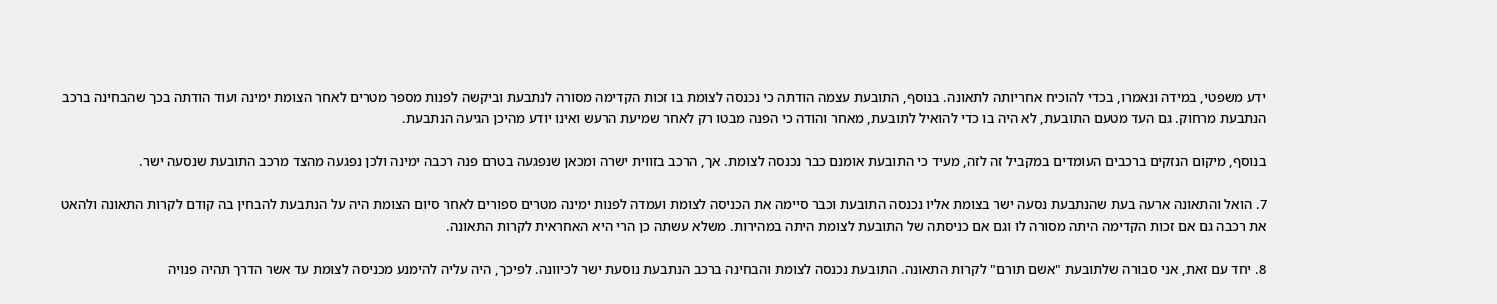ידע משפטי, במידה ונאמרו, בכדי להוכיח אחריותה לתאונה. בנוסף, התובעת עצמה הודתה כי נכנסה לצומת בו זכות הקדימה מסורה לנתבעת וביקשה לפנות מספר מטרים לאחר הצומת ימינה ועוד הודתה בכך שהבחינה ברכב הנתבעת מרחוק. גם העד מטעם התובעת, לא היה בו כדי להואיל לתובעת, מאחר והודה כי הפנה מבטו רק לאחר שמיעת הרעש ואינו יודע מהיכן הגיעה הנתבעת.

בנוסף, מיקום הנזקים ברכבים העומדים במקביל זה לזה, מעיד כי התובעת אומנם כבר נכנסה לצומת. אך, הרכב בזווית ישרה ומכאן שנפגעה בטרם פנה רכבה ימינה ולכן נפגעה מהצד מרכב התובעת שנסעה ישר.

7. הואל והתאונה ארעה בעת שהנתבעת נסעה ישר בצומת אליו נכנסה התובעת וכבר סיימה את הכניסה לצומת ועמדה לפנות ימינה מטרים ספורים לאחר סיום הצומת היה על הנתבעת להבחין בה קודם לקרות התאונה ולהאט את רכבה גם אם זכות הקדימה היתה מסורה לו וגם אם כניסתה של התובעת לצומת היתה במהירות. משלא עשתה כן הרי היא האחראית לקרות התאונה.

8. יחד עם זאת, אני סבורה שלתובעת "אשם תורם" לקרות התאונה. התובעת נכנסה לצומת והבחינה ברכב הנתבעת נוסעת ישר לכיוונה. לפיכך, היה עליה להימנע מכניסה לצומת עד אשר הדרך תהיה פנויה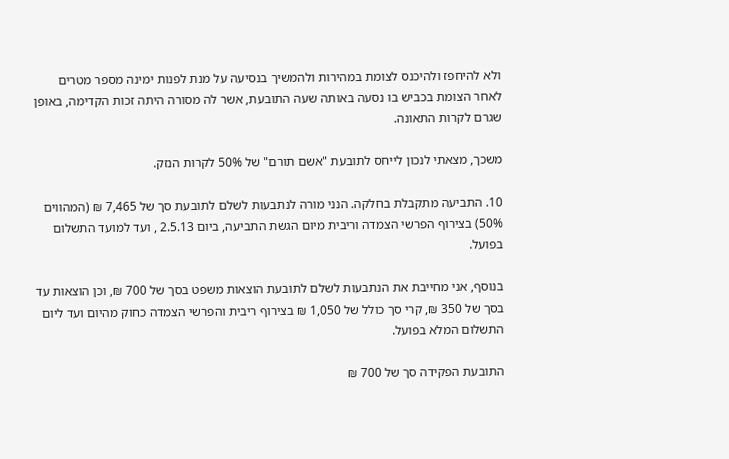ולא להיחפז ולהיכנס לצומת במהירות ולהמשיך בנסיעה על מנת לפנות ימינה מספר מטרים לאחר הצומת בכביש בו נסעה באותה שעה התובעת, אשר לה מסורה היתה זכות הקדימה, באופן שגרם לקרות התאונה.

משכך, מצאתי לנכון לייחס לתובעת "אשם תורם" של 50% לקרות הנזק.

10. התביעה מתקבלת בחלקה. הנני מורה לנתבעות לשלם לתובעת סך של 7,465 ₪ (המהווים 50%) בצירוף הפרשי הצמדה וריבית מיום הגשת התביעה, ביום 2.5.13 , ועד למועד התשלום בפועל.

בנוסף, אני מחייבת את הנתבעות לשלם לתובעת הוצאות משפט בסך של 700 ₪, וכן הוצאות עד בסך של 350 ₪, קרי סך כולל של 1,050 ₪ בצירוף ריבית והפרשי הצמדה כחוק מהיום ועד ליום התשלום המלא בפועל.

התובעת הפקידה סך של 700 ₪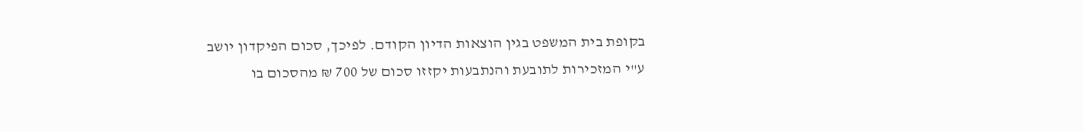בקופת בית המשפט בגין הוצאות הדיון הקודם. לפיכך, סכום הפיקדון יושב ע"י המזכירות לתובעת והנתבעות יקזזו סכום של 700 ₪ מהסכום בו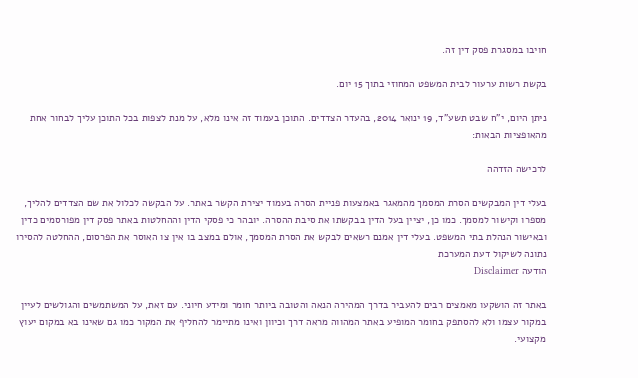חויבו במסגרת פסק דין זה.

בקשת רשות ערעור לבית המשפט המחוזי בתוך 15 יום.

ניתן היום, י"ח שבט תשע"ד, 19 ינואר 2014, בהעדר הצדדים. התוכן בעמוד זה אינו מלא, על מנת לצפות בכל התוכן עליך לבחור אחת מהאופציות הבאות:

לרכישה הזדהה

בעלי דין המבקשים הסרת המסמך מהמאגר באמצעות פניית הסרה בעמוד יצירת הקשר באתר. על הבקשה לכלול את שם הצדדים להליך, מספרו וקישור למסמך. כמו כן, יציין בעל הדין בבקשתו את סיבת ההסרה. יובהר כי פסקי הדין וההחלטות באתר פסק דין מפורסמים כדין ובאישור הנהלת בתי המשפט. בעלי דין אמנם רשאים לבקש את הסרת המסמך, אולם במצב בו אין צו האוסר את הפרסום, ההחלטה להסירו נתונה לשיקול דעת המערכת
הודעה Disclaimer

באתר זה הושקעו מאמצים רבים להעביר בדרך המהירה הנאה והטובה ביותר חומר ומידע חיוני. עם זאת, על המשתמשים והגולשים לעיין במקור עצמו ולא להסתפק בחומר המופיע באתר המהווה מראה דרך וכיוון ואינו מתיימר להחליף את המקור כמו גם שאינו בא במקום יעוץ מקצועי.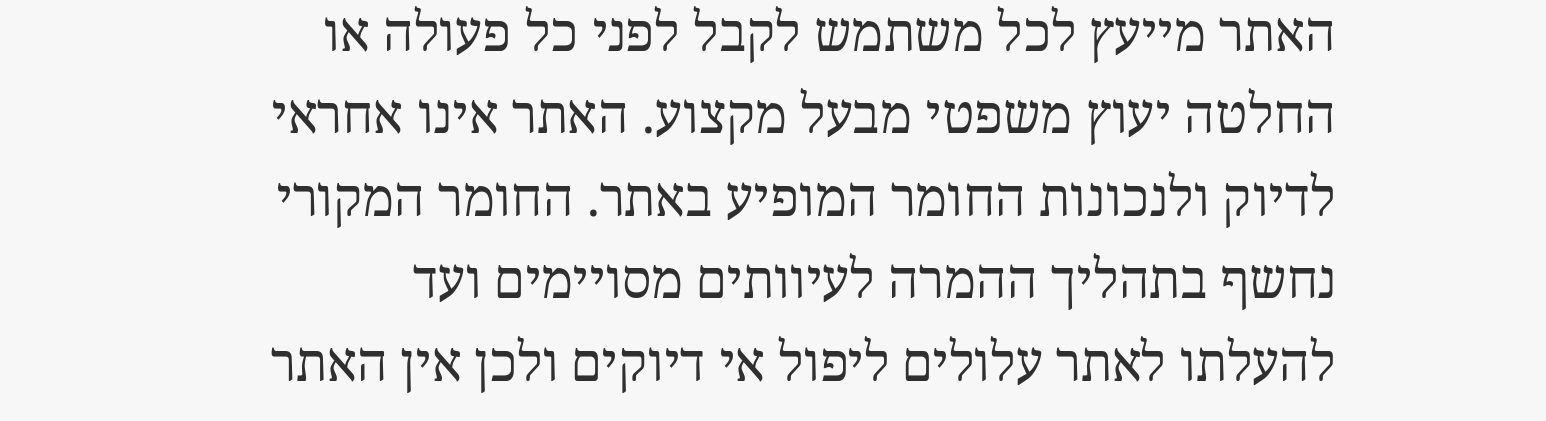האתר מייעץ לכל משתמש לקבל לפני כל פעולה או החלטה יעוץ משפטי מבעל מקצוע. האתר אינו אחראי לדיוק ולנכונות החומר המופיע באתר. החומר המקורי נחשף בתהליך ההמרה לעיוותים מסויימים ועד להעלתו לאתר עלולים ליפול אי דיוקים ולכן אין האתר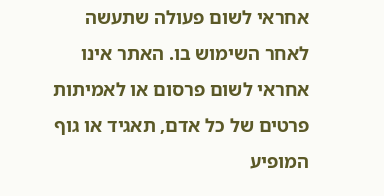אחראי לשום פעולה שתעשה לאחר השימוש בו. האתר אינו אחראי לשום פרסום או לאמיתות פרטים של כל אדם, תאגיד או גוף המופיע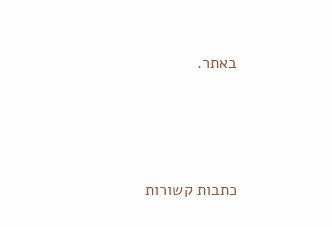באתר.




כתבות קשורות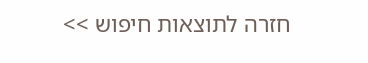חזרה לתוצאות חיפוש >>